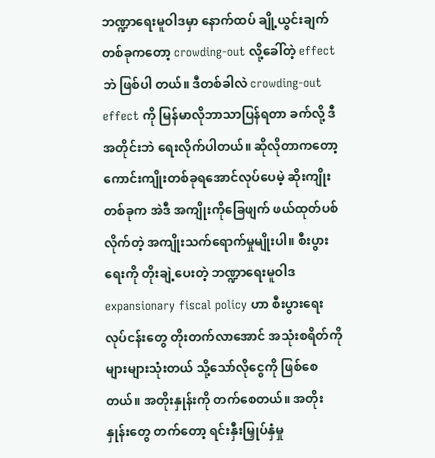ဘဏ္ဍာရေးမူဝါဒမှာ နောက်ထပ် ချို့ယွင်းချက်တစ်ခုကတော့ crowding-out လို့ခေါ်တဲ့ effect ဘဲ ဖြစ်ပါ တယ်။ ဒီတစ်ခါလဲ crowding-out effect ကို မြန်မာလိုဘာသာပြန်ရတာ ခက်လို့ ဒီအတိုင်းဘဲ ရေးလိုက်ပါတယ်။ ဆိုလိုတာကတော့ ကောင်းကျိုးတစ်ခုရအောင်လုပ်ပေမဲ့ ဆိုးကျိုးတစ်ခုက အဲဒီ အကျိုးကိုခြေဖျက် ဖယ်ထုတ်ပစ်လိုက်တဲ့ အကျိုးသက်ရောက်မှုမျိုးပါ။ စီးပွားရေးကို တိုးချဲ့ပေးတဲ့ ဘဏ္ဍာရေးမူဝါဒ expansionary fiscal policy ဟာ စီးပွားရေးလုပ်ငန်းတွေ တိုးတက်လာအောင် အသုံးစရိတ်ကို များများသုံးတယ် သို့သော်လိုငွေကို ဖြစ်စေတယ်။ အတိုးနှုန်းကို တက်စေတယ်။ အတိုးနှုန်းတွေ တက်တော့ ရင်းနှီးမြှုပ်နှံမှု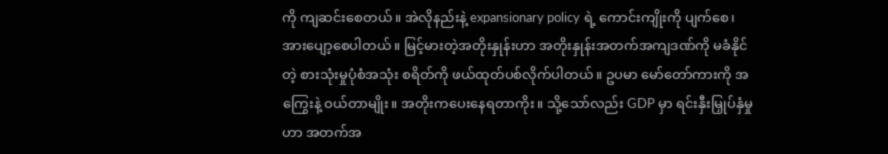ကို ကျဆင်းစေတယ်။ အဲလိုနည်းနဲ့ expansionary policy ရဲ့ ကောင်းကျိုးကို ပျက်စေ၊ အားပျော့စေပါတယ်။ မြင့်မားတဲ့အတိုးနှုန်းဟာ အတိုးနှုန်းအတက်အကျဒဏ်ကို မခံနိုင်တဲ့ စားသုံးမှုပုံစံအသုံး စရိတ်ကို ဖယ်ထုတ်ပစ်လိုက်ပါတယ်။ ဥပမာ မော်တော်ကားကို အကြွေးနဲ့ ဝယ်တာမျိုး။ အတိုးကပေးနေရတာကိုး။ သို့သော်လည်း GDP မှာ ရင်းနှီးမြှုပ်နှံမှုဟာ အတက်အ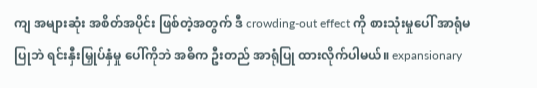ကျ အများဆုံး အစိတ်အပိုင်း ဖြစ်တဲ့အတွက် ဒီ crowding-out effect ကို စားသုံးမှုပေါ် အာရုံမပြုဘဲ ရင်းနှီးမြှုပ်နှံမှု ပေါ်ကိုဘဲ အဓိက ဦးတည် အာရုံပြု ထားလိုက်ပါမယ်။ expansionary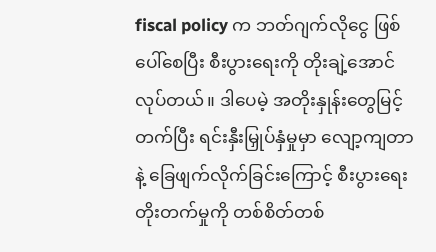fiscal policy က ဘတ်ဂျက်လိုငွေ ဖြစ်ပေါ်စေပြီး စီးပွားရေးကို တိုးချဲ့အောင်လုပ်တယ်။ ဒါပေမဲ့ အတိုးနှုန်းတွေမြင့်တက်ပြီး ရင်းနှီးမြှုပ်နှံမှုမှာ လျော့ကျတာနဲ့ ခြေဖျက်လိုက်ခြင်းကြောင့် စီးပွားရေးတိုးတက်မှုကို တစ်စိတ်တစ်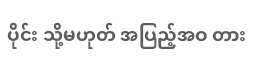ပိုင်း သို့မဟုတ် အပြည့်အဝ တား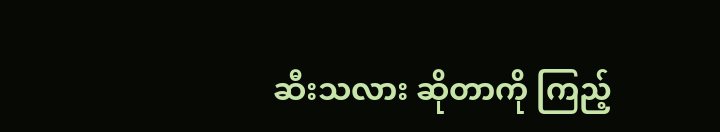ဆီးသလား ဆိုတာကို ကြည့်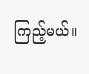ကြည့်မယ်။